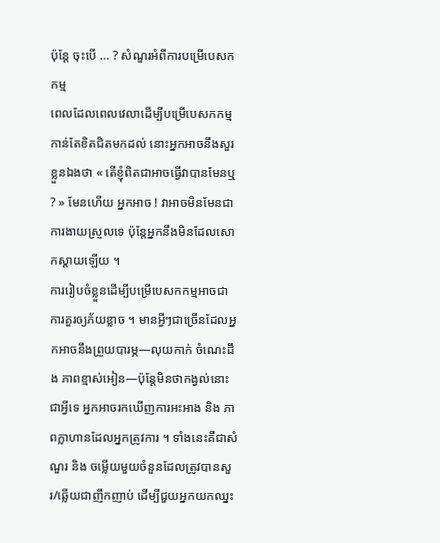ប៉ុន្តែ ចុះបើ … ? សំណួរអំពីការបម្រើបេសកកម្ម
ពេលដែលពេលវេលាដើម្បីបម្រើបេសកកម្មកាន់តែខិតជិតមកដល់ នោះអ្នកអាចនឹងសួរខ្លួនឯងថា « តើខ្ញុំពិតជាអាចធ្វើវាបានមែនឬ ? » មែនហើយ អ្នកអាច ! វាអាចមិនមែនជាការងាយស្រួលទេ ប៉ុន្តែអ្នកនឹងមិនដែលសោកស្ដាយឡើយ ។
ការរៀបចំខ្លួនដើម្បីបម្រើបេសកកម្មអាចជាការគួរឲ្យភ័យខ្លាច ។ មានអ្វីៗជាច្រើនដែលអ្នកអាចនឹងព្រួយបារម្ភ—លុយកាក់ ចំណេះដឹង ភាពខ្មាស់អៀន—ប៉ុន្តែមិនថាកង្វល់នោះជាអ្វីទេ អ្នកអាចរកឃើញការអះអាង និង ភាពក្លាហានដែលអ្នកត្រូវការ ។ ទាំងនេះគឺជាសំណួរ និង ចម្លើយមួយចំនួនដែលត្រូវបានសួរ/ឆ្លើយជាញឹកញាប់ ដើម្បីជួយអ្នកយកឈ្នះ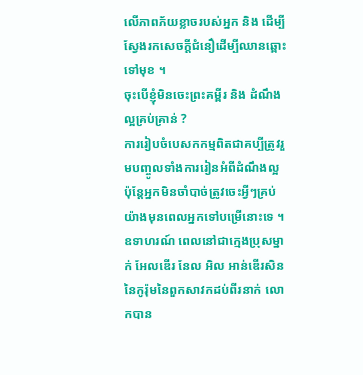លើភាពភ័យខ្លាចរបស់អ្នក និង ដើម្បីស្វែងរកសេចក្ដីជំនឿដើម្បីឈានឆ្ពោះទៅមុខ ។
ចុះបើខ្ញុំមិនចេះព្រះគម្ពីរ និង ដំណឹងល្អគ្រប់គ្រាន់ ?
ការរៀបចំបេសកកម្មពិតជាគប្បីត្រូវរួមបញ្ចូលទាំងការរៀនអំពីដំណឹងល្អ ប៉ុន្តែអ្នកមិនចាំបាច់ត្រូវចេះអ្វីៗគ្រប់យ៉ាងមុនពេលអ្នកទៅបម្រើនោះទេ ។ ឧទាហរណ៍ ពេលនៅជាក្មេងប្រុសម្នាក់ អែលឌើរ នែល អិល អាន់ឌើរសិន នៃកូរ៉ុមនៃពួកសាវកដប់ពីរនាក់ លោកបាន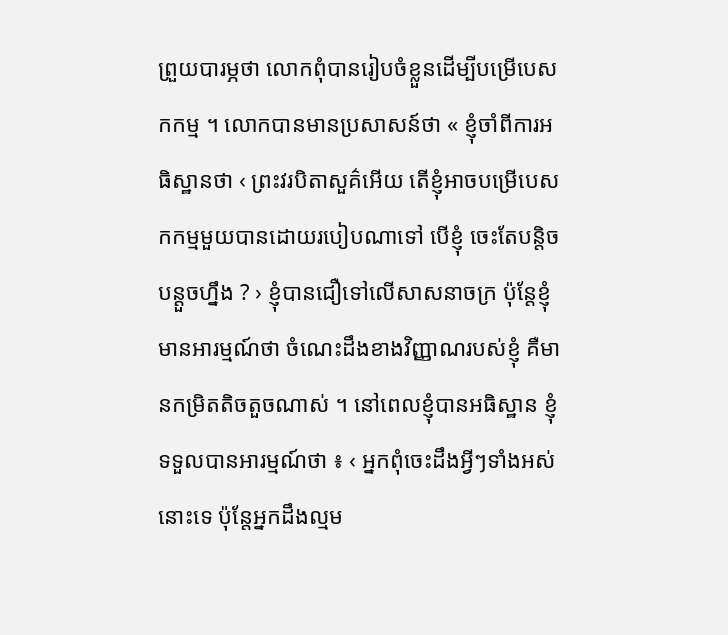ព្រួយបារម្ភថា លោកពុំបានរៀបចំខ្លួនដើម្បីបម្រើបេសកកម្ម ។ លោកបានមានប្រសាសន៍ថា « ខ្ញុំចាំពីការអធិស្ឋានថា ‹ ព្រះវរបិតាសួគ៌អើយ តើខ្ញុំអាចបម្រើបេសកកម្មមួយបានដោយរបៀបណាទៅ បើខ្ញុំ ចេះតែបន្តិចបន្ដួចហ្នឹង ? › ខ្ញុំបានជឿទៅលើសាសនាចក្រ ប៉ុន្តែខ្ញុំ មានអារម្មណ៍ថា ចំណេះដឹងខាងវិញ្ញាណរបស់ខ្ញុំ គឺមានកម្រិតតិចតួចណាស់ ។ នៅពេលខ្ញុំបានអធិស្ឋាន ខ្ញុំទទួលបានអារម្មណ៍ថា ៖ ‹ អ្នកពុំចេះដឹងអ្វីៗទាំងអស់នោះទេ ប៉ុន្តែអ្នកដឹងល្មម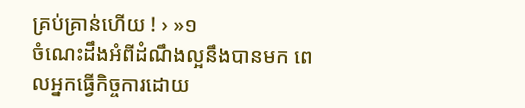គ្រប់គ្រាន់ហើយ ! › »១
ចំណេះដឹងអំពីដំណឹងល្អនឹងបានមក ពេលអ្នកធ្វើកិច្ចការដោយ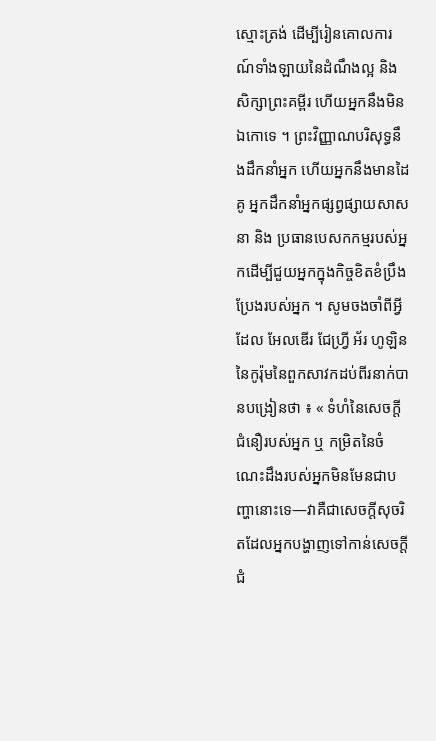ស្មោះត្រង់ ដើម្បីរៀនគោលការណ៍ទាំងឡាយនៃដំណឹងល្អ និង សិក្សាព្រះគម្ពីរ ហើយអ្នកនឹងមិនឯកោទេ ។ ព្រះវិញ្ញាណបរិសុទ្ធនឹងដឹកនាំអ្នក ហើយអ្នកនឹងមានដៃគូ អ្នកដឹកនាំអ្នកផ្សព្វផ្សាយសាសនា និង ប្រធានបេសកកម្មរបស់អ្នកដើម្បីជួយអ្នកក្នុងកិច្ចខិតខំប្រឹងប្រែងរបស់អ្នក ។ សូមចងចាំពីអ្វីដែល អែលឌើរ ជែហ្វ្រី អ័រ ហូឡិន នៃកូរ៉ុមនៃពួកសាវកដប់ពីរនាក់បានបង្រៀនថា ៖ « ទំហំនៃសេចក្ដីជំនឿរបស់អ្នក ឬ កម្រិតនៃចំណេះដឹងរបស់អ្នកមិនមែនជាបញ្ហានោះទេ—វាគឺជាសេចក្ដីសុចរិតដែលអ្នកបង្ហាញទៅកាន់សេចក្ដីជំ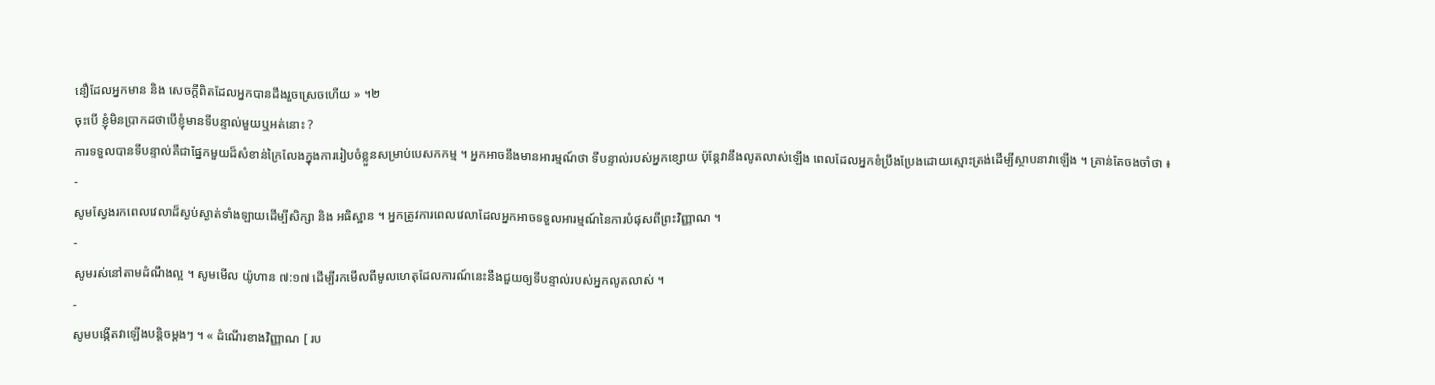នឿដែលអ្នកមាន និង សេចក្ដីពិតដែលអ្នកបានដឹងរួចស្រេចហើយ » ។២
ចុះបើ ខ្ញុំមិនប្រាកដថាបើខ្ញុំមានទីបន្ទាល់មួយឬអត់នោះ ?
ការទទួលបានទីបន្ទាល់គឺជាផ្នែកមួយដ៏សំខាន់ក្រៃលែងក្នុងការរៀបចំខ្លួនសម្រាប់បេសកកម្ម ។ អ្នកអាចនឹងមានអារម្មណ៍ថា ទីបន្ទាល់របស់អ្នកខ្សោយ ប៉ុន្តែវានឹងលូតលាស់ឡើង ពេលដែលអ្នកខំប្រឹងប្រែងដោយស្មោះត្រង់ដើម្បីស្ថាបនាវាឡើង ។ គ្រាន់តែចងចាំថា ៖
-
សូមស្វែងរកពេលវេលាដ៏ស្ងប់ស្ងាត់ទាំងឡាយដើម្បីសិក្សា និង អធិស្ឋាន ។ អ្នកត្រូវការពេលវេលាដែលអ្នកអាចទទួលអារម្មណ៍នៃការបំផុសពីព្រះវិញ្ញាណ ។
-
សូមរស់នៅតាមដំណឹងល្អ ។ សូមមើល យ៉ូហាន ៧:១៧ ដើម្បីរកមើលពីមូលហេតុដែលការណ៍នេះនឹងជួយឲ្យទីបន្ទាល់របស់អ្នកលូតលាស់ ។
-
សូមបង្កើតវាឡើងបន្តិចម្ដងៗ ។ « ដំណើរខាងវិញ្ញាណ [ រប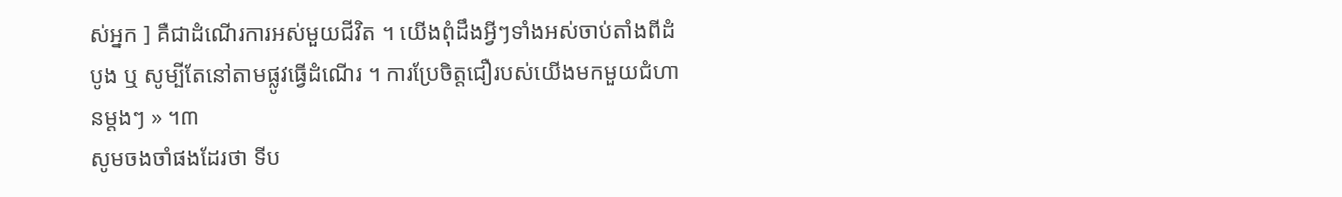ស់អ្នក ] គឺជាដំណើរការអស់មួយជីវិត ។ យើងពុំដឹងអ្វីៗទាំងអស់ចាប់តាំងពីដំបូង ឬ សូម្បីតែនៅតាមផ្លូវធ្វើដំណើរ ។ ការប្រែចិត្តជឿរបស់យើងមកមួយជំហានម្ដងៗ » ។៣
សូមចងចាំផងដែរថា ទីប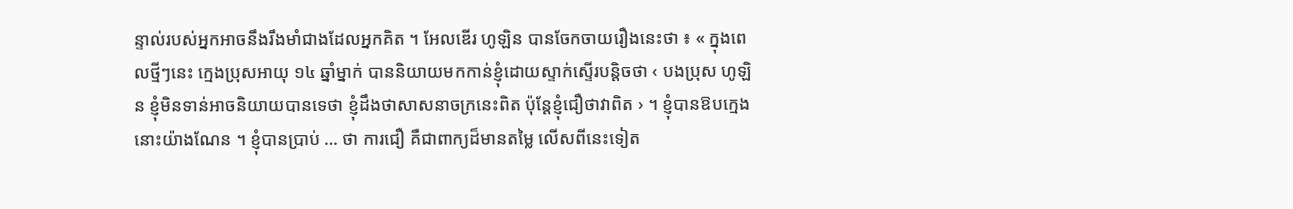ន្ទាល់របស់អ្នកអាចនឹងរឹងមាំជាងដែលអ្នកគិត ។ អែលឌើរ ហូឡិន បានចែកចាយរឿងនេះថា ៖ « ក្នុងពេលថ្មីៗនេះ ក្មេងប្រុសអាយុ ១៤ ឆ្នាំម្នាក់ បាននិយាយមកកាន់ខ្ញុំដោយស្ទាក់ស្ទើរបន្តិចថា ‹ បងប្រុស ហូឡិន ខ្ញុំមិនទាន់អាចនិយាយបានទេថា ខ្ញុំដឹងថាសាសនាចក្រនេះពិត ប៉ុន្តែខ្ញុំជឿថាវាពិត › ។ ខ្ញុំបានឱបក្មេងនោះយ៉ាងណែន ។ ខ្ញុំបានប្រាប់ … ថា ការជឿ គឺជាពាក្យដ៏មានតម្លៃ លើសពីនេះទៀត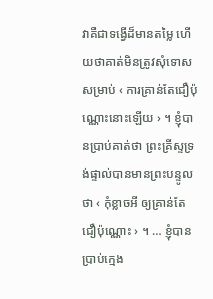វាគឺជាទង្វើដ៏មានតម្លៃ ហើយថាគាត់មិនត្រូវសុំទោសសម្រាប់ ‹ ការគ្រាន់តែជឿប៉ុណ្ណោះនោះឡើយ › ។ ខ្ញុំបានប្រាប់គាត់ថា ព្រះគ្រីស្ទទ្រង់ផ្ទាល់បានមានព្រះបន្ទូលថា ‹ កុំខ្លាចអី ឲ្យគ្រាន់តែជឿប៉ុណ្ណោះ › ។ … ខ្ញុំបានប្រាប់ក្មេង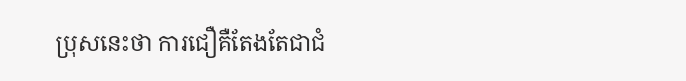ប្រុសនេះថា ការជឿគឺតែងតែជាជំ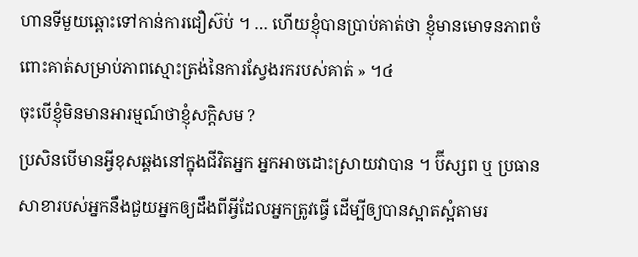ហានទីមួយឆ្ពោះទៅកាន់ការជឿស៊ប់ ។ … ហើយខ្ញុំបានប្រាប់គាត់ថា ខ្ញុំមានមោទនភាពចំពោះគាត់សម្រាប់ភាពស្មោះត្រង់នៃការស្វែងរករបស់គាត់ » ។៤
ចុះបើខ្ញុំមិនមានអារម្មណ៍ថាខ្ញុំសក្ដិសម ?
ប្រសិនបើមានអ្វីខុសឆ្គងនៅក្នុងជីវិតអ្នក អ្នកអាចដោះស្រាយវាបាន ។ ប៊ីស្សព ឬ ប្រធានសាខារបស់អ្នកនឹងជួយអ្នកឲ្យដឹងពីអ្វីដែលអ្នកត្រូវធ្វើ ដើម្បីឲ្យបានស្អាតស្អំតាមរ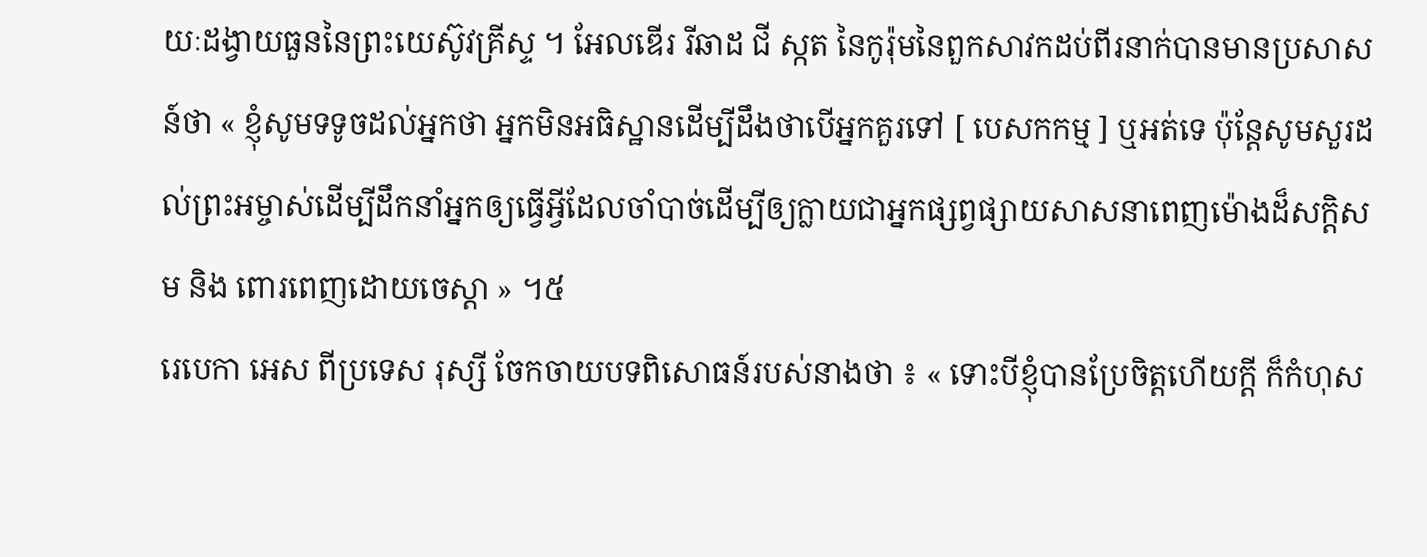យៈដង្វាយធួននៃព្រះយេស៊ូវគ្រីស្ទ ។ អែលឌើរ រីឆាដ ជី ស្កត នៃកូរ៉ុមនៃពួកសាវកដប់ពីរនាក់បានមានប្រសាសន៍ថា « ខ្ញុំសូមទទូចដល់អ្នកថា អ្នកមិនអធិស្ឋានដើម្បីដឹងថាបើអ្នកគួរទៅ [ បេសកកម្ម ] ឬអត់ទេ ប៉ុន្តែសូមសួរដល់ព្រះអម្ចាស់ដើម្បីដឹកនាំអ្នកឲ្យធ្វើអ្វីដែលចាំបាច់ដើម្បីឲ្យក្លាយជាអ្នកផ្សព្វផ្សាយសាសនាពេញម៉ោងដ៏សក្ដិសម និង ពោរពេញដោយចេស្ដា » ។៥
រេបេកា អេស ពីប្រទេស រុស្សី ចែកចាយបទពិសោធន៍របស់នាងថា ៖ « ទោះបីខ្ញុំបានប្រែចិត្តហើយក្ដី ក៏កំហុស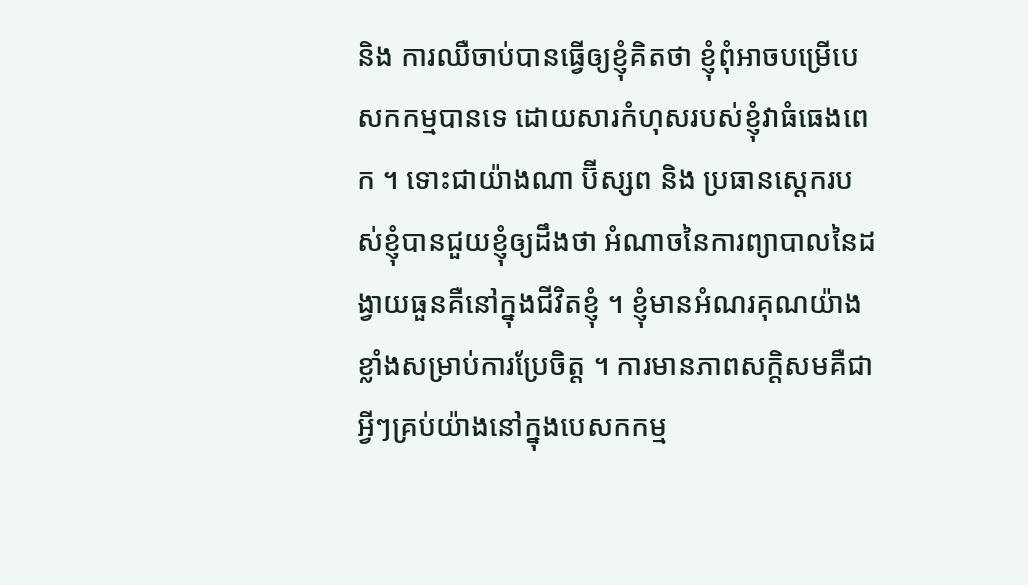និង ការឈឺចាប់បានធ្វើឲ្យខ្ញុំគិតថា ខ្ញុំពុំអាចបម្រើបេសកកម្មបានទេ ដោយសារកំហុសរបស់ខ្ញុំវាធំធេងពេក ។ ទោះជាយ៉ាងណា ប៊ីស្សព និង ប្រធានស្តេករបស់ខ្ញុំបានជួយខ្ញុំឲ្យដឹងថា អំណាចនៃការព្យាបាលនៃដង្វាយធួនគឺនៅក្នុងជីវិតខ្ញុំ ។ ខ្ញុំមានអំណរគុណយ៉ាងខ្លាំងសម្រាប់ការប្រែចិត្ត ។ ការមានភាពសក្ដិសមគឺជាអ្វីៗគ្រប់យ៉ាងនៅក្នុងបេសកកម្ម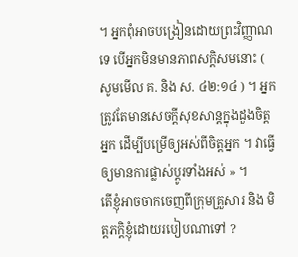។ អ្នកពុំអាចបង្រៀនដោយព្រះវិញ្ញាណទេ បើអ្នកមិនមានភាពសក្ដិសមនោះ ( សូមមើល គ. និង ស. ៤២:១៤ ) ។ អ្នកត្រូវតែមានសេចក្ដីសុខសាន្តក្នុងដួងចិត្តអ្នក ដើម្បីបម្រើឲ្យអស់ពីចិត្តអ្នក ។ វាធ្វើឲ្យមានការផ្លាស់ប្ដូរទាំងអស់ » ។
តើខ្ញុំអាចចាកចេញពីក្រុមគ្រួសារ និង មិត្តភក្ដិខ្ញុំដោយរបៀបណាទៅ ?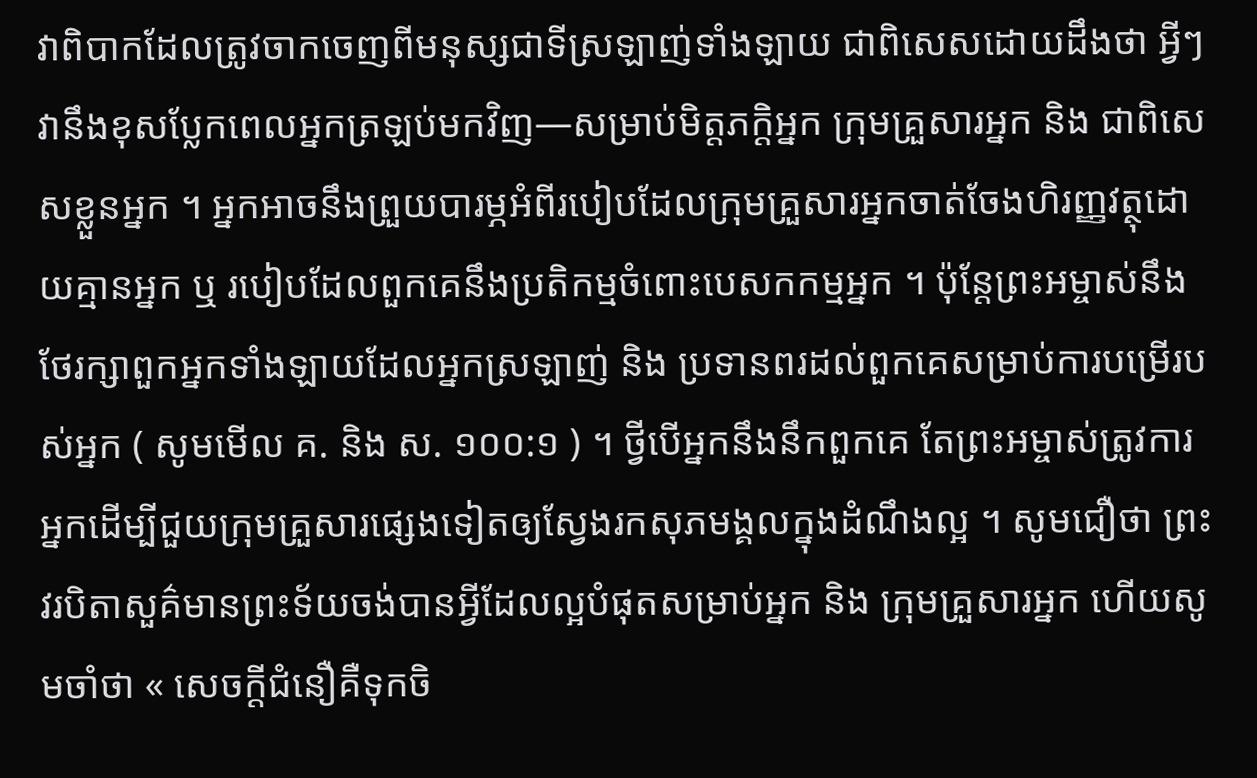វាពិបាកដែលត្រូវចាកចេញពីមនុស្សជាទីស្រឡាញ់ទាំងឡាយ ជាពិសេសដោយដឹងថា អ្វីៗវានឹងខុសប្លែកពេលអ្នកត្រឡប់មកវិញ—សម្រាប់មិត្តភក្ដិអ្នក ក្រុមគ្រួសារអ្នក និង ជាពិសេសខ្លួនអ្នក ។ អ្នកអាចនឹងព្រួយបារម្ភអំពីរបៀបដែលក្រុមគ្រួសារអ្នកចាត់ចែងហិរញ្ញវត្ថុដោយគ្មានអ្នក ឬ របៀបដែលពួកគេនឹងប្រតិកម្មចំពោះបេសកកម្មអ្នក ។ ប៉ុន្តែព្រះអម្ចាស់នឹងថែរក្សាពួកអ្នកទាំងឡាយដែលអ្នកស្រឡាញ់ និង ប្រទានពរដល់ពួកគេសម្រាប់ការបម្រើរបស់អ្នក ( សូមមើល គ. និង ស. ១០០:១ ) ។ ថ្វីបើអ្នកនឹងនឹកពួកគេ តែព្រះអម្ចាស់ត្រូវការអ្នកដើម្បីជួយក្រុមគ្រួសារផ្សេងទៀតឲ្យស្វែងរកសុភមង្គលក្នុងដំណឹងល្អ ។ សូមជឿថា ព្រះវរបិតាសួគ៌មានព្រះទ័យចង់បានអ្វីដែលល្អបំផុតសម្រាប់អ្នក និង ក្រុមគ្រួសារអ្នក ហើយសូមចាំថា « សេចក្ដីជំនឿគឺទុកចិ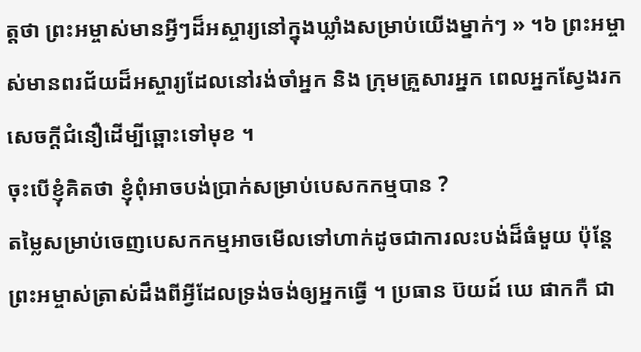ត្តថា ព្រះអម្ចាស់មានអ្វីៗដ៏អស្ចារ្យនៅក្នុងឃ្លាំងសម្រាប់យើងម្នាក់ៗ » ។៦ ព្រះអម្ចាស់មានពរជ័យដ៏អស្ចារ្យដែលនៅរង់ចាំអ្នក និង ក្រុមគ្រួសារអ្នក ពេលអ្នកស្វែងរកសេចក្ដីជំនឿដើម្បីឆ្ពោះទៅមុខ ។
ចុះបើខ្ញុំគិតថា ខ្ញុំពុំអាចបង់ប្រាក់សម្រាប់បេសកកម្មបាន ?
តម្លៃសម្រាប់ចេញបេសកកម្មអាចមើលទៅហាក់ដូចជាការលះបង់ដ៏ធំមួយ ប៉ុន្តែព្រះអម្ចាស់ត្រាស់ដឹងពីអ្វីដែលទ្រង់ចង់ឲ្យអ្នកធ្វើ ។ ប្រធាន ប៊យដ៍ ឃេ ផាកកឺ ជា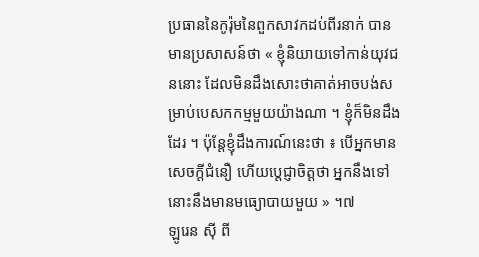ប្រធាននៃកូរ៉ុមនៃពួកសាវកដប់ពីរនាក់ បានមានប្រសាសន៍ថា « ខ្ញុំនិយាយទៅកាន់យុវជននោះ ដែលមិនដឹងសោះថាគាត់អាចបង់សម្រាប់បេសកកម្មមួយយ៉ាងណា ។ ខ្ញុំក៏មិនដឹងដែរ ។ ប៉ុន្តែខ្ញុំដឹងការណ៍នេះថា ៖ បើអ្នកមានសេចក្ដីជំនឿ ហើយប្ដេជ្ញាចិត្តថា អ្នកនឹងទៅ នោះនឹងមានមធ្យោបាយមួយ » ។៧
ឡូរេន ស៊ី ពី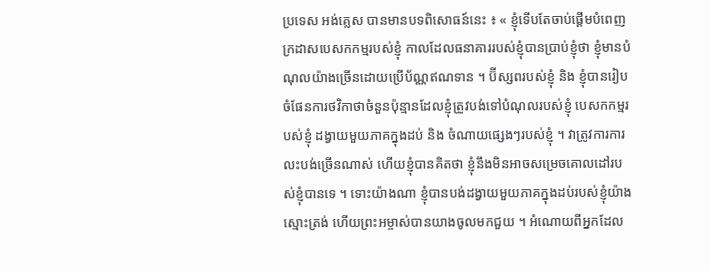ប្រទេស អង់គ្លេស បានមានបទពិសោធន៍នេះ ៖ « ខ្ញុំទើបតែចាប់ផ្ដើមបំពេញក្រដាសបេសកកម្មរបស់ខ្ញុំ កាលដែលធនាគាររបស់ខ្ញុំបានប្រាប់ខ្ញុំថា ខ្ញុំមានបំណុលយ៉ាងច្រើនដោយប្រើប័ណ្ណឥណទាន ។ ប៊ីស្សពរបស់ខ្ញុំ និង ខ្ញុំបានរៀបចំផែនការថវិកាថាចំនួនប៉ុន្មានដែលខ្ញុំត្រូវបង់ទៅបំណុលរបស់ខ្ញុំ បេសកកម្មរបស់ខ្ញុំ ដង្វាយមួយភាគក្នុងដប់ និង ចំណាយផ្សេងៗរបស់ខ្ញុំ ។ វាត្រូវការការលះបង់ច្រើនណាស់ ហើយខ្ញុំបានគិតថា ខ្ញុំនឹងមិនអាចសម្រេចគោលដៅរបស់ខ្ញុំបានទេ ។ ទោះយ៉ាងណា ខ្ញុំបានបង់ដង្វាយមួយភាគក្នុងដប់របស់ខ្ញុំយ៉ាងស្មោះត្រង់ ហើយព្រះអម្ចាស់បានយាងចូលមកជួយ ។ អំណោយពីអ្នកដែល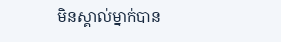មិនស្គាល់ម្នាក់បាន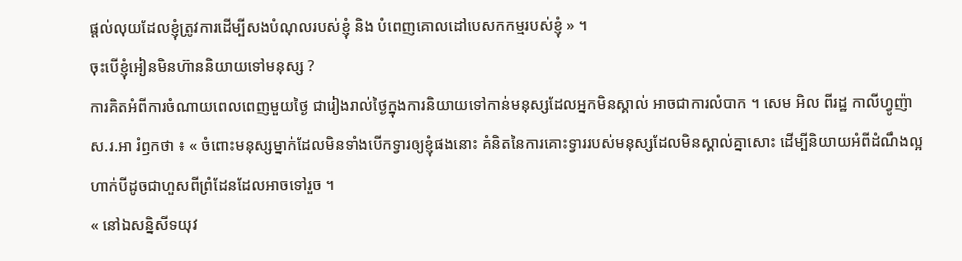ផ្ដល់លុយដែលខ្ញុំត្រូវការដើម្បីសងបំណុលរបស់ខ្ញុំ និង បំពេញគោលដៅបេសកកម្មរបស់ខ្ញុំ » ។
ចុះបើខ្ញុំអៀនមិនហ៊ាននិយាយទៅមនុស្ស ?
ការគិតអំពីការចំណាយពេលពេញមួយថ្ងៃ ជារៀងរាល់ថ្ងៃក្នុងការនិយាយទៅកាន់មនុស្សដែលអ្នកមិនស្គាល់ អាចជាការលំបាក ។ សេម អិល ពីរដ្ឋ កាលីហ្វូញ៉ា ស.រ.អា រំឭកថា ៖ « ចំពោះមនុស្សម្នាក់ដែលមិនទាំងបើកទ្វារឲ្យខ្ញុំផងនោះ គំនិតនៃការគោះទ្វាររបស់មនុស្សដែលមិនស្គាល់គ្នាសោះ ដើម្បីនិយាយអំពីដំណឹងល្អ ហាក់បីដូចជាហួសពីព្រំដែនដែលអាចទៅរួច ។
« នៅឯសន្និសីទយុវ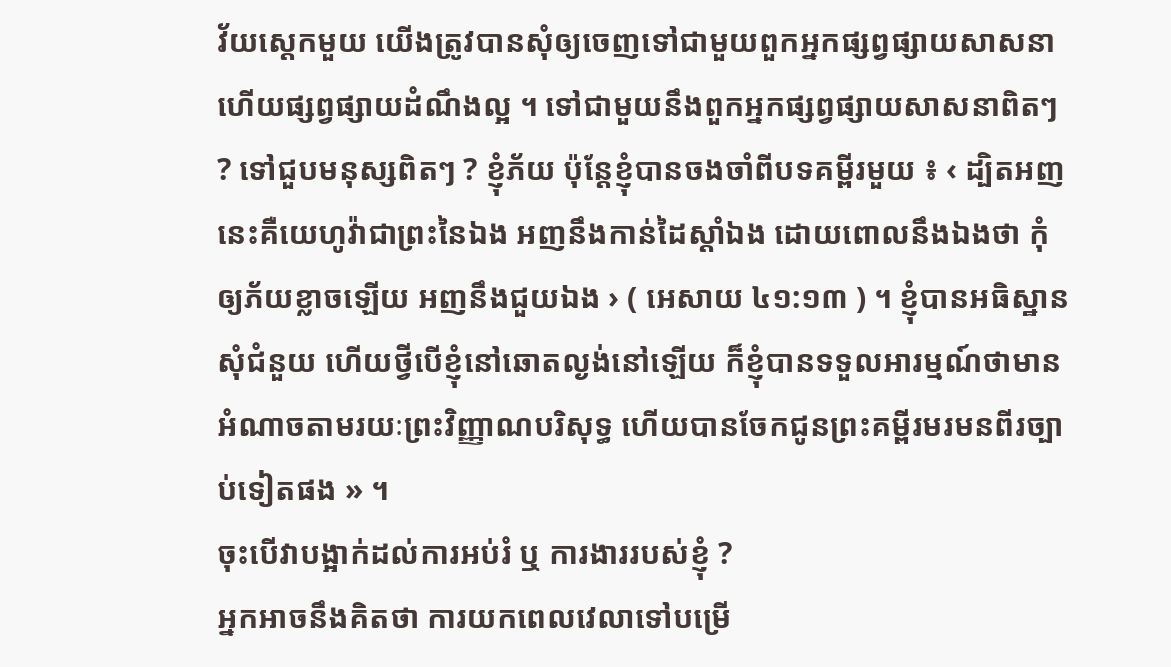វ័យស្តេកមួយ យើងត្រូវបានសុំឲ្យចេញទៅជាមួយពួកអ្នកផ្សព្វផ្សាយសាសនា ហើយផ្សព្វផ្សាយដំណឹងល្អ ។ ទៅជាមួយនឹងពួកអ្នកផ្សព្វផ្សាយសាសនាពិតៗ ? ទៅជួបមនុស្សពិតៗ ? ខ្ញុំភ័យ ប៉ុន្តែខ្ញុំបានចងចាំពីបទគម្ពីរមួយ ៖ ‹ ដ្បិតអញនេះគឺយេហូវ៉ាជាព្រះនៃឯង អញនឹងកាន់ដៃស្ដាំឯង ដោយពោលនឹងឯងថា កុំឲ្យភ័យខ្លាចឡើយ អញនឹងជួយឯង › ( អេសាយ ៤១:១៣ ) ។ ខ្ញុំបានអធិស្ឋានសុំជំនួយ ហើយថ្វីបើខ្ញុំនៅឆោតល្ងង់នៅឡើយ ក៏ខ្ញុំបានទទួលអារម្មណ៍ថាមានអំណាចតាមរយៈព្រះវិញ្ញាណបរិសុទ្ធ ហើយបានចែកជូនព្រះគម្ពីរមរមនពីរច្បាប់ទៀតផង » ។
ចុះបើវាបង្អាក់ដល់ការអប់រំ ឬ ការងាររបស់ខ្ញុំ ?
អ្នកអាចនឹងគិតថា ការយកពេលវេលាទៅបម្រើ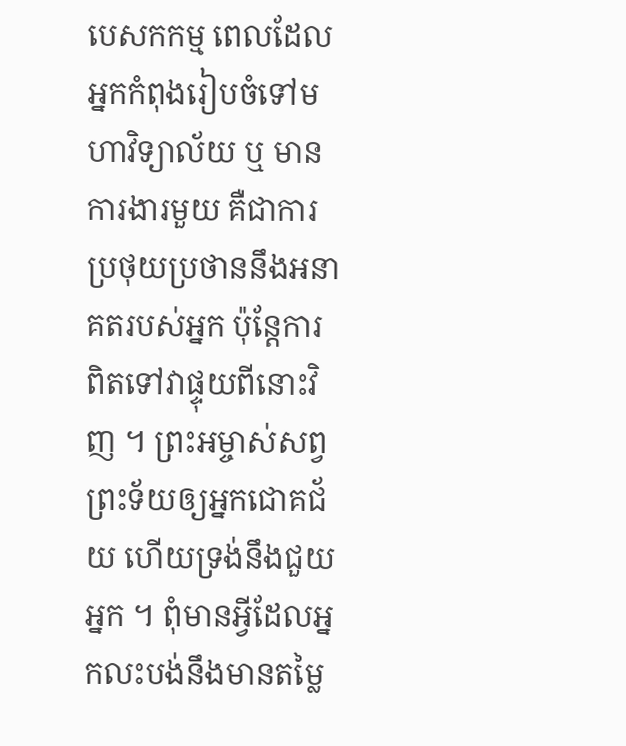បេសកកម្ម ពេលដែលអ្នកកំពុងរៀបចំទៅមហាវិទ្យាល័យ ឬ មានការងារមួយ គឺជាការប្រថុយប្រថាននឹងអនាគតរបស់អ្នក ប៉ុន្តែការពិតទៅវាផ្ទុយពីនោះវិញ ។ ព្រះអម្ចាស់សព្វព្រះទ័យឲ្យអ្នកជោគជ័យ ហើយទ្រង់នឹងជួយអ្នក ។ ពុំមានអ្វីដែលអ្នកលះបង់នឹងមានតម្លៃ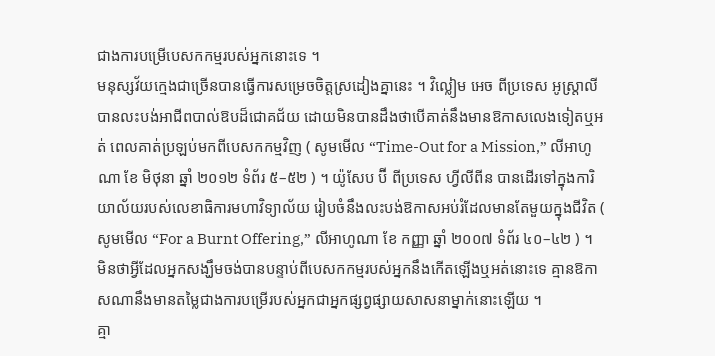ជាងការបម្រើបេសកកម្មរបស់អ្នកនោះទេ ។
មនុស្សវ័យក្មេងជាច្រើនបានធ្វើការសម្រេចចិត្តស្រដៀងគ្នានេះ ។ វិល្លៀម អេច ពីប្រទេស អូស្ត្រាលី បានលះបង់អាជីពបាល់ឱបដ៏ជោគជ័យ ដោយមិនបានដឹងថាបើគាត់នឹងមានឱកាសលេងទៀតឬអត់ ពេលគាត់ប្រឡប់មកពីបេសកកម្មវិញ ( សូមមើល “Time-Out for a Mission,” លីអាហូណា ខែ មិថុនា ឆ្នាំ ២០១២ ទំព័រ ៥–៥២ ) ។ យ៉ូសែប ប៊ី ពីប្រទេស ហ្វីលីពីន បានដើរទៅក្នុងការិយាល័យរបស់លេខាធិការមហាវិទ្យាល័យ រៀបចំនឹងលះបង់ឱកាសអប់រំដែលមានតែមួយក្នុងជីវិត ( សូមមើល “For a Burnt Offering,” លីអាហូណា ខែ កញ្ញា ឆ្នាំ ២០០៧ ទំព័រ ៤០–៤២ ) ។ មិនថាអ្វីដែលអ្នកសង្ឃឹមចង់បានបន្ទាប់ពីបេសកកម្មរបស់អ្នកនឹងកើតឡើងឬអត់នោះទេ គ្មានឱកាសណានឹងមានតម្លៃជាងការបម្រើរបស់អ្នកជាអ្នកផ្សព្វផ្សាយសាសនាម្នាក់នោះឡើយ ។
គ្មា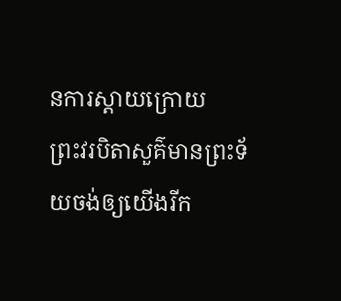នការស្ដាយក្រោយ
ព្រះវរបិតាសួគ៌មានព្រះទ័យចង់ឲ្យយើងរីក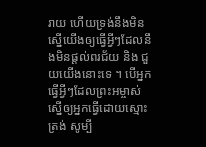រាយ ហើយទ្រង់នឹងមិនស្នើយើងឲ្យធ្វើអ្វីៗដែលនឹងមិនផ្ដល់ពរជ័យ និង ជួយយើងនោះទេ ។ បើអ្នកធ្វើអ្វីៗដែលព្រះអម្ចាស់ស្នើឲ្យអ្នកធ្វើដោយស្មោះត្រង់ សូម្បី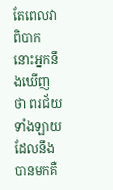តែពេលវាពិបាក នោះអ្នកនឹងឃើញថា ពរជ័យទាំងឡាយដែលនឹងបានមកគឺ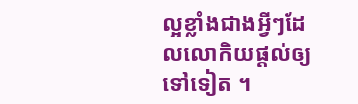ល្អខ្លាំងជាងអ្វីៗដែលលោកិយផ្ដល់ឲ្យទៅទៀត ។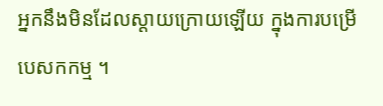អ្នកនឹងមិនដែលស្ដាយក្រោយឡើយ ក្នុងការបម្រើបេសកកម្ម ។